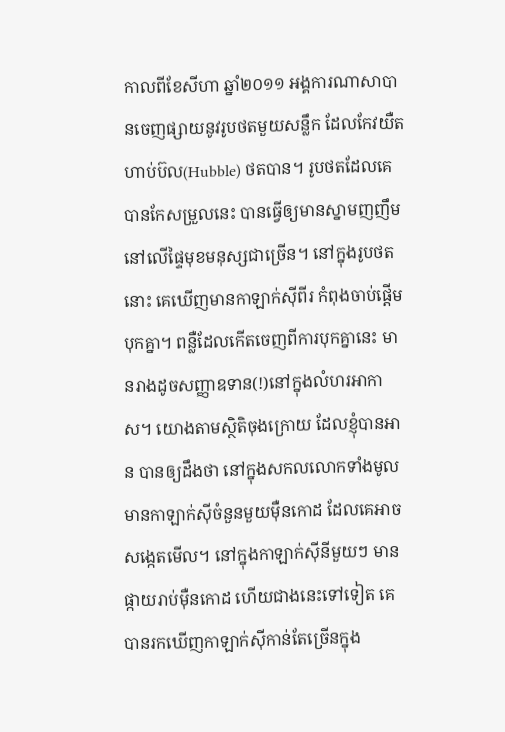កាលពីខែសីហា ឆ្នាំ២០១១ អង្គការណាសាបានចេញផ្សាយនូវរូបថតមួយសន្លឹក ដែលកែវយឺត ហាប់ប៊ល(Hubble) ថតបាន។ រូបថតដែលគេបានកែសម្រួលនេះ បានធ្វើឲ្យមានស្នាមញញឹម នៅលើផ្ទៃមុខមនុស្សជាច្រើន។ នៅក្នុងរូបថតនោះ គេឃើញមានកាឡាក់ស៊ីពីរ កំពុងចាប់ផ្តើមបុកគ្នា។ ពន្លឺដែលកើតចេញពីការបុកគ្នានេះ មានរាងដូចសញ្ញាឧទាន(!)នៅក្នុងលំហរអាកាស។ យោងតាមស្ថិតិចុងក្រោយ ដែលខ្ញុំបានអាន បានឲ្យដឹងថា នៅក្នុងសកលលោកទាំងមូល មានកាឡាក់ស៊ីចំនួនមួយម៉ឺនកោដ ដែលគេអាចសង្កេតមើល។ នៅក្នុងកាឡាក់ស៊ីនីមួយៗ មានផ្កាយរាប់ម៉ឺនកោដ ហើយជាងនេះទៅទៀត គេបានរកឃើញកាឡាក់ស៊ីកាន់តែច្រើនក្នុង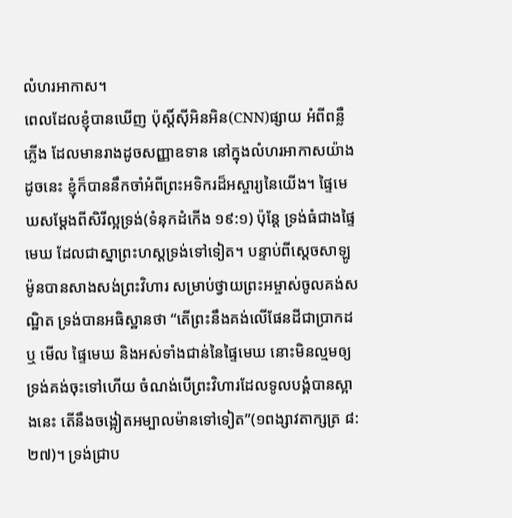លំហរអាកាស។
ពេលដែលខ្ញុំបានឃើញ ប៉ុស្តិ៍ស៊ីអិនអិន(CNN)ផ្សាយ អំពីពន្លឺភ្លើង ដែលមានរាងដូចសញ្ញាឧទាន នៅក្នុងលំហរអាកាសយ៉ាងដូចនេះ ខ្ញុំក៏បាននឹកចាំអំពីព្រះអទិករដ៏អស្ចារ្យនៃយើង។ ផ្ទៃមេឃសម្តែងពីសិរីល្អទ្រង់(ទំនុកដំកើង ១៩:១) ប៉ុន្តែ ទ្រង់ធំជាងផ្ទៃមេឃ ដែលជាស្នាព្រះហស្តទ្រង់ទៅទៀត។ បន្ទាប់ពីស្តេចសាឡូម៉ូនបានសាងសង់ព្រះវិហារ សម្រាប់ថ្វាយព្រះអម្ចាស់ចូលគង់សណ្ឋិត ទ្រង់បានអធិស្ឋានថា “តើព្រះនឹងគង់លើផែនដីជាប្រាកដឬ មើល ផ្ទៃមេឃ និងអស់ទាំងជាន់នៃផ្ទៃមេឃ នោះមិនល្មមឲ្យទ្រង់គង់ចុះទៅហើយ ចំណង់បើព្រះវិហារដែលទូលបង្គំបានស្អាងនេះ តើនឹងចង្អៀតអម្បាលម៉ានទៅទៀត”(១ពង្សាវតាក្សត្រ ៨:២៧)។ ទ្រង់ជ្រាប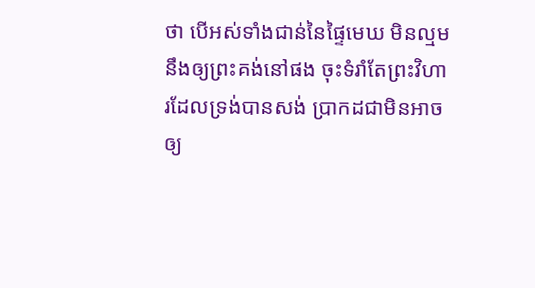ថា បើអស់ទាំងជាន់នៃផ្ទៃមេឃ មិនល្មមនឹងឲ្យព្រះគង់នៅផង ចុះទំរាំតែព្រះវិហារដែលទ្រង់បានសង់ ប្រាកដជាមិនអាចឲ្យ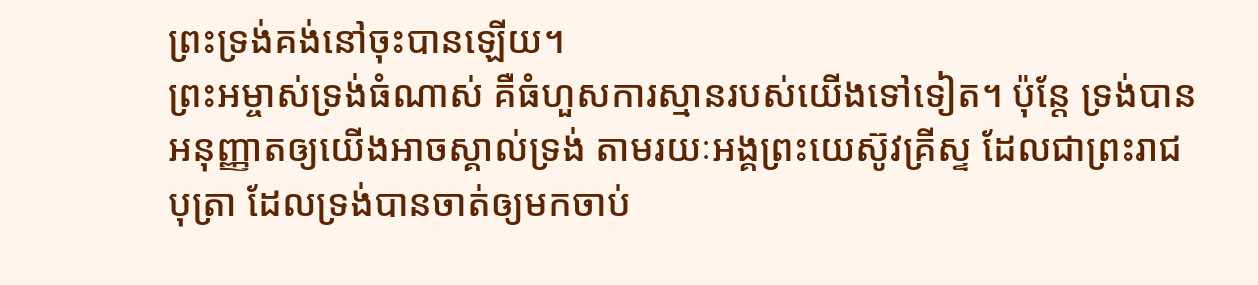ព្រះទ្រង់គង់នៅចុះបានឡើយ។
ព្រះអម្ចាស់ទ្រង់ធំណាស់ គឺធំហួសការស្មានរបស់យើងទៅទៀត។ ប៉ុន្តែ ទ្រង់បានអនុញ្ញាតឲ្យយើងអាចស្គាល់ទ្រង់ តាមរយៈអង្គព្រះយេស៊ូវគ្រីស្ទ ដែលជាព្រះរាជបុត្រា ដែលទ្រង់បានចាត់ឲ្យមកចាប់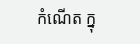កំណើត ក្នុ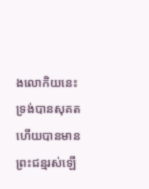ងលោកិយនេះ ទ្រង់បានសុគត ហើយបានមានព្រះជន្មរស់ឡើ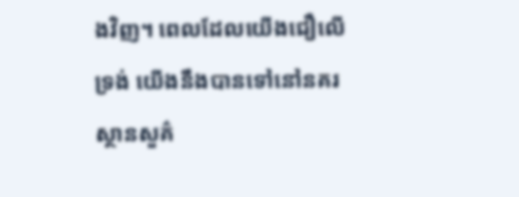ងវិញ។ ពេលដែលយើងជឿលើទ្រង់ យើងនឹងបានទៅនៅនគរស្ថានសួគ៌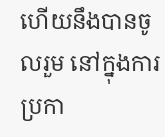ហើយនឹងបានចូលរួម នៅក្នុងការប្រកា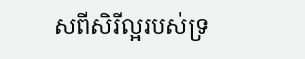សពីសិរីល្អរបស់ទ្រ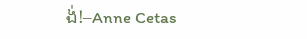ង់!–Anne Cetas